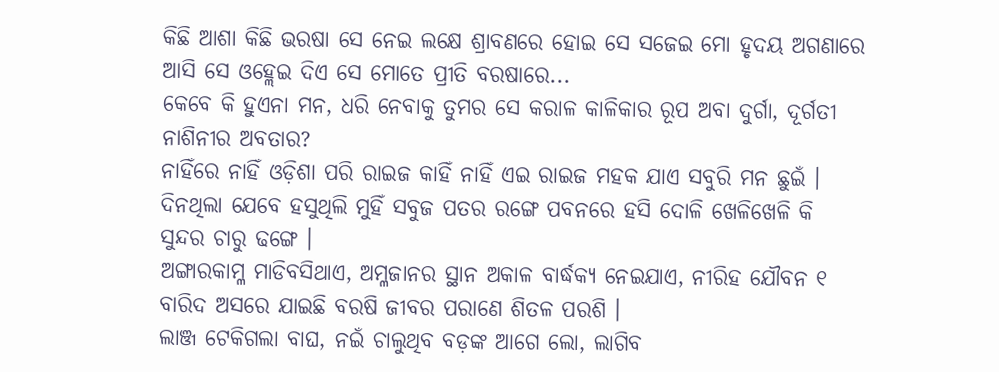କିଛି ଆଶା କିଛି ଭରଷା ସେ ନେଇ ଲକ୍ଷେ ଶ୍ରାବଣରେ ହୋଇ ସେ ସଜେଇ ମୋ ହୃଦୟ ଅଗଣାରେ ଆସି ସେ ଓହ୍ଲେଇ ଦିଏ ସେ ମୋତେ ପ୍ରୀତି ବରଷାରେ...
କେବେ କି ହୁଏନା ମନ, ଧରି ନେବାକୁ ତୁମର ସେ କରାଳ କାଳିକାର ରୂପ ଅବା ଦୁର୍ଗା, ଦୂର୍ଗତୀ ନାଶିନୀର ଅବତାର?
ନାହିଁରେ ନାହିଁ ଓଡ଼ିଶା ପରି ରାଇଜ କାହିଁ ନାହିଁ ଏଇ ରାଇଜ ମହକ ଯାଏ ସବୁରି ମନ ଛୁଇଁ ।
ଦିନଥିଲା ଯେବେ ହସୁଥିଲି ମୁହିଁ ସବୁଜ ପତର ରଙ୍ଗେ ପବନରେ ହସି ଦୋଳି ଖେଳିଖେଳି କି ସୁନ୍ଦର ଚାରୁ ଢଙ୍ଗେ ।
ଅଙ୍ଗାରକାମ୍ଳ ମାଡିବସିଥାଏ, ଅମ୍ଳଜାନର ସ୍ଥାନ ଅକାଳ ବାର୍ଦ୍ଧକ୍ୟ ନେଇଯାଏ, ନୀରିହ ଯୌବନ ୧
ବାରିଦ ଅସରେ ଯାଇଛି ବରଷି ଜୀବର ପରାଣେ ଶିତଳ ପରଶି ।
ଲାଞ୍ଜ ଟେକିଗଲା ବାଘ, ନଇଁ ଚାଲୁଥିବ ବଡ଼ଙ୍କ ଆଗେ ଲୋ, ଲାଗିବ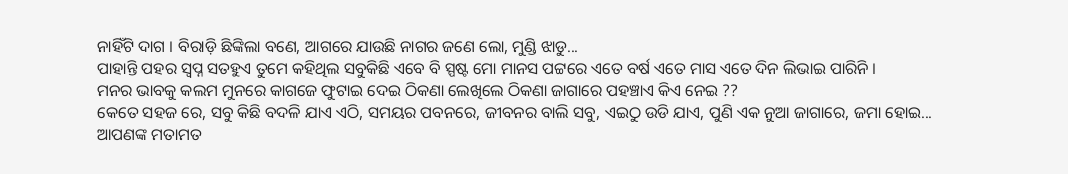ନାହିଁଟି ଦାଗ । ବିରାଡ଼ି ଛିଙ୍କିଲା ବଣେ, ଆଗରେ ଯାଉଛି ନାଗର ଜଣେ ଲୋ, ମୁଣ୍ଡି ଝାଡୁ...
ପାହାନ୍ତି ପହର ସ୍ୱପ୍ନ ସତହୁଏ ତୁମେ କହିଥିଲ ସବୁକିଛି ଏବେ ବି ସ୍ପଷ୍ଟ ମୋ ମାନସ ପଟ୍ଟରେ ଏତେ ବର୍ଷ ଏତେ ମାସ ଏତେ ଦିନ ଲିଭାଇ ପାରିନି ।
ମନର ଭାବକୁ କଲମ ମୁନରେ କାଗଜେ ଫୁଟାଇ ଦେଇ ଠିକଣା ଲେଖିଲେ ଠିକଣା ଜାଗାରେ ପହଞ୍ଚାଏ କିଏ ନେଇ ??
କେତେ ସହଜ ରେ, ସବୁ କିଛି ବଦଳି ଯାଏ ଏଠି, ସମୟର ପବନରେ, ଜୀବନର ବାଲି ସବୁ, ଏଇଠୁ ଉଡି ଯାଏ, ପୁଣି ଏକ ନୁଆ ଜାଗାରେ, ଜମା ହୋଇ...
ଆପଣଙ୍କ ମତାମତ